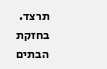תרצד. בחזקת הבתים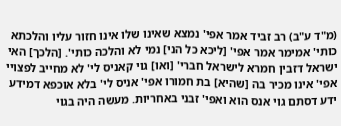(מ"ד ע"ב) רב זביד אמר אפי' נמצא שאינו שלו אינו חזור עליו והלכתא כותי' אמימר אמר אפי' [ליכא כל הני] נמי לא והלכה כותי'. [הלכך] האי ישראל דזבין חמרא לישראל חברי' [ואו] גוי קאניס לי' לא מחייב לפצויי אפי' אינו מכיר בה [שהיא] בת חמורו אפי' אניס לי' בלא אוכפא דמידע ידע דסתם גוי אנס הוא ואפי' זבני באחריות. מעשה היה בגוי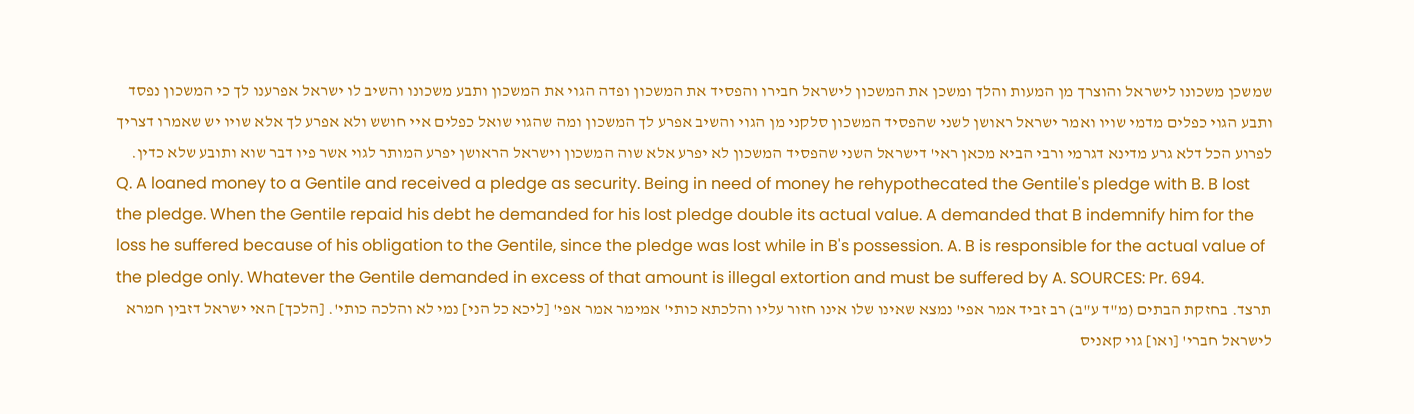שמשכן משכונו לישראל והוצרך מן המעות והלך ומשכן את המשכון לישראל חבירו והפסיד את המשכון ופדה הגוי את המשכון ותבע משכונו והשיב לו ישראל אפרענו לך כי המשכון נפסד ותבע הגוי כפלים מדמי שויו ואמר ישראל ראושן לשני שהפסיד המשכון סלקני מן הגוי והשיב אפרע לך המשכון ומה שהגוי שואל כפלים איי חושש ולא אפרע לך אלא שויו יש שאמרו דצריך לפרוע הכל דלא גרע מדינא דגרמי ורבי הביא מכאן ראי' דישראל השני שהפסיד המשכון לא יפרע אלא שוה המשכון וישראל הראושן יפרע המותר לגוי אשר פיו דבר שוא ותובע שלא כדין.
Q. A loaned money to a Gentile and received a pledge as security. Being in need of money he rehypothecated the Gentile's pledge with B. B lost the pledge. When the Gentile repaid his debt he demanded for his lost pledge double its actual value. A demanded that B indemnify him for the loss he suffered because of his obligation to the Gentile, since the pledge was lost while in B's possession. A. B is responsible for the actual value of the pledge only. Whatever the Gentile demanded in excess of that amount is illegal extortion and must be suffered by A. SOURCES: Pr. 694.
תרצד. בחזקת הבתים (מ"ד ע"ב) רב זביד אמר אפי' נמצא שאינו שלו אינו חזור עליו והלכתא כותי' אמימר אמר אפי' [ליכא כל הני] נמי לא והלכה כותי'. [הלכך] האי ישראל דזבין חמרא לישראל חברי' [ואו] גוי קאניס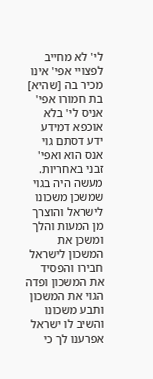לי' לא מחייב לפצויי אפי' אינו מכיר בה [שהיא] בת חמורו אפי' אניס לי' בלא אוכפא דמידע ידע דסתם גוי אנס הוא ואפי' זבני באחריות. מעשה היה בגוי שמשכן משכונו לישראל והוצרך מן המעות והלך ומשכן את המשכון לישראל חבירו והפסיד את המשכון ופדה הגוי את המשכון ותבע משכונו והשיב לו ישראל אפרענו לך כי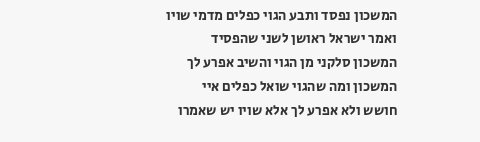המשכון נפסד ותבע הגוי כפלים מדמי שויו ואמר ישראל ראושן לשני שהפסיד המשכון סלקני מן הגוי והשיב אפרע לך המשכון ומה שהגוי שואל כפלים איי חושש ולא אפרע לך אלא שויו יש שאמרו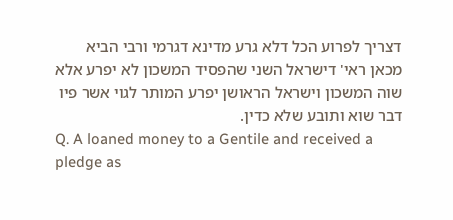דצריך לפרוע הכל דלא גרע מדינא דגרמי ורבי הביא מכאן ראי' דישראל השני שהפסיד המשכון לא יפרע אלא שוה המשכון וישראל הראושן יפרע המותר לגוי אשר פיו דבר שוא ותובע שלא כדין.
Q. A loaned money to a Gentile and received a pledge as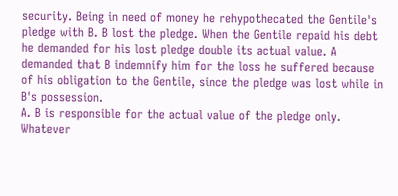security. Being in need of money he rehypothecated the Gentile's pledge with B. B lost the pledge. When the Gentile repaid his debt he demanded for his lost pledge double its actual value. A demanded that B indemnify him for the loss he suffered because of his obligation to the Gentile, since the pledge was lost while in B's possession.
A. B is responsible for the actual value of the pledge only. Whatever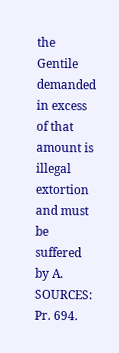the Gentile demanded in excess of that amount is illegal extortion and must be suffered by A.
SOURCES: Pr. 694.